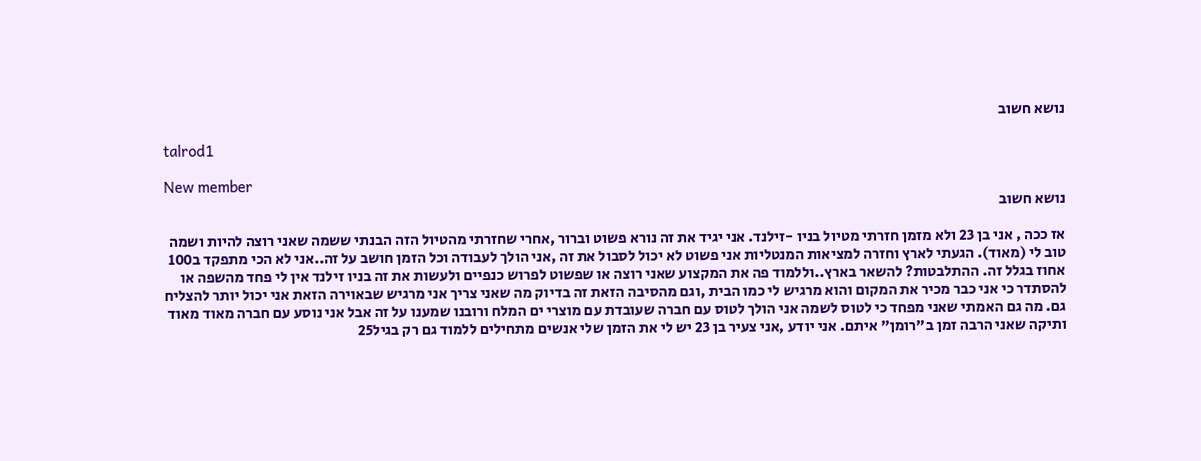נושא חשוב

talrod1

New member
נושא חשוב

אז ככה , אני בן 23 ולא מזמן חזרתי מטיול בניו -זילנד. אני יגיד את זה נורא פשוט וברור ,אחרי שחזרתי מהטיול הזה הבנתי ששמה שאני רוצה להיות ושמה טוב לי (מאוד). הגעתי לארץ וחזרה למציאות המנטליות אני פשוט לא יכול לסבול את זה ,אני הולך לעבודה וכל הזמן חושב על זה..אני לא הכי מתפקד ב100 אחוז בגלל זה. ההתלבטות? להשאר בארץ..וללמוד פה את המקצוע שאני רוצה או שפשוט לפרוש כנפיים ולעשות את זה בניו זילנד אין לי פחד מהשפה או להסתדר כי אני כבר מכיר את המקום והוא מרגיש לי כמו הבית ,וגם מהסיבה הזאת זה בדיוק מה שאני צריך אני מרגיש שבאוירה הזאת אני יכול יותר להצליח גם. מה גם האמתי שאני מפחד כי לטוס לשמה אני הולך לטוס עם חברה שעובדת עם מוצרי ים המלח ורובנו שמענו על זה אבל אני נוסע עם חברה מאוד מאוד ותיקה שאני הרבה זמן ב"רומן" איתם. אני יודע ,אני צעיר בן 23 יש לי את הזמן שלי אנשים מתחילים ללמוד גם רק בגיל25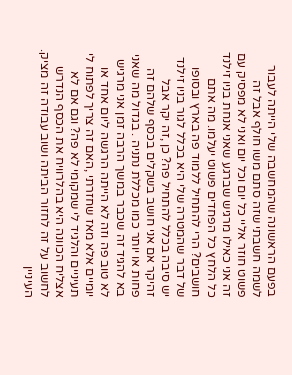בפעם הראשונה שהמחשבה שלי הייתה לעבור לשמה חשבתי שזה סתם משו חולף אבל זה פשוט חוזר אליי כל יום וכל יום ואני לא מפסיק עם זה אני כאילו מרגיש שברגע שאני אנחת בניו זילנד כל הלחץ כל הפחדים פשוט יעלמו. מה אתם חושבים? הרי להתחיל ללמוד פה בארץ ובסופו של דבר שהמטרה שלי היא בכלל לגור בניו זילנד יש סיבה בכלל להתחיל פה? כן ,זה יקר אבל זהיקר אם אני חושב בשקלים בכסף שלהם זה פחות או יותר כמו מכללת נתניה . בגדול מה שאני בא להגיד זה שכבר במשך הרבה זמן אני מרגיש לא טוב פה וזה לא הייתה הרגשה ליום אחד או יומיים אלא מאז שחזרתי ,האם זה צריך לפתוח לי תעיניים והלגיד לי שמקומי לא פה? וגם אם לא אצליח הכוונה היא בהלרוויח את הכסף הנדרש לחשוב על זה לחזור הביתה ושוב עבודה זה מציק. העיניין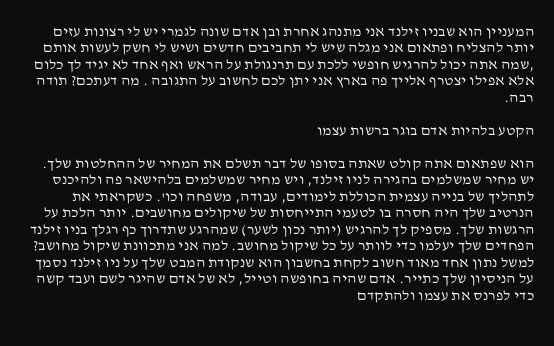המעניין הוא שבניו זילנד אני מתנהג אחרת ובן אדם שונה לגמרי יש לי רצונות עזים יותר להצליח ופתאום אני מגלה שיש לי תחביבים חדשים ושיש לי חשק לעשות אותם ,שמה אתה יכול להרגיש חופשי ללכת עם תרנגולת על הראש ואף אחד לא יגיד לך כלום אלא אפילו יצטרף אלייך פה בארץ אני יתן לכם לחשוב על התגובה . מה דעתכם? תודה רבה.

הקטע בלהיות אדם בוגר ברשות עצמו

הוא שפתאום אתה קולט שאתה בסופו של דבר תשלם את המחיר של ההחלטות שלך. יש מחיר שמשלמים בהגירה לניו זילנד, ויש מחיר שמשלמים בלהישאר פה ולהיכנס לתהליך של בנייה עצמית הכוללת לימודים, עבודה, משפחה וכו'. כשקראתי את הנרטיב שלך היה חסרה בו לטעמי התייחסות של שיקולים מחושבים. יותר הלכת על הרגשות שלך. מספיק לך להרגיש (יותר נכון לשער) שמהרגע שתדרוך כף רגלך בניו זילנד הפחדים שלך יעלמו כדי לוותר על כל שיקול מחושב. למה אני מתכוונת שיקול מחושב? למשל נתון אחד מאוד חשוב לקחת בחשבון הוא שנקודת המבט שלך על ניו זילנד נסמך על הניסיון שלך כתייר. אדם שהיה בחופשה וטייל, לא של אדם שהיגר לשם ועבד קשה כדי לפרנס את עצמו ולהתקדם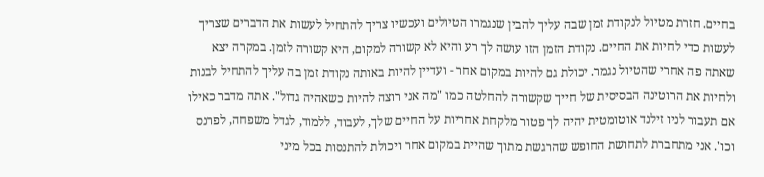בחיים. חזרת מטיול לנקודת זמן שבה עליך להבין שנגמרו הטיולים ועכשיו צריך להתחיל לעשות את הדברים שצריך לעשות כדי לחיות את החיים. נקודת הזמן הזו עושה לך רע והיא לא קשורה למקום, היא קשורה לזמן. במקרה יצא שאתה פה אחרי שהטיול נגמר. יכולת גם להיות במקום אחר - ועדיין להיות באותה נקודת זמן בה עליך להתחיל לבנות ולחיות את הרוטינה הבסיסית של חייך שקשורה להחלטה כמו "מה אני רוצה להיות כשאהיה גדול". אתה מדבר כאילו אם תעבור לניו זילנד אוטומטית יהיה לך פטור מלקחת אחריות על החיים שלך, לעבוד, ללמוד, לגדל משפחה, לפרנס וכו'. אני מתחברת לתחושת החופש שהרגשת מתוך שהיית במקום אחר ויכולת להתנסות בכל מיני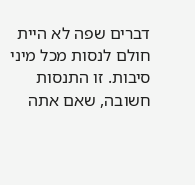דברים שפה לא היית חולם לנסות מכל מיני סיבות. זו התנסות חשובה, שאם אתה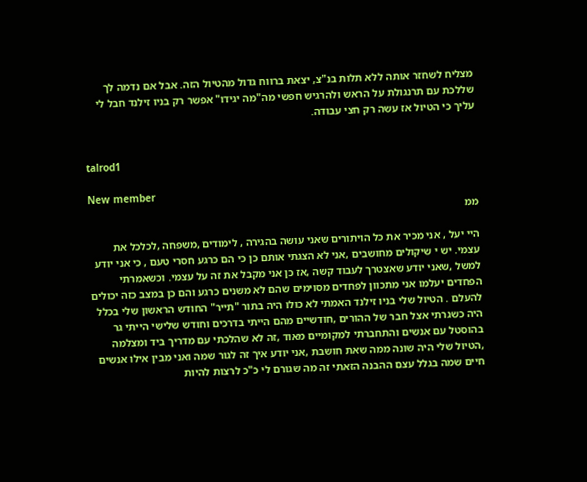מצליח לשחזר אותה ללא תלות בנ"צ, יצאת ברווח גדול מהטיול הזה. אבל אם נדמה לך שללכת עם תרנגולת על הראש ולהרגיש חפשי מה"מה יגידו" אפשר רק בניו זילנד חבל לי עליך כי הטיול אז עשה רק חצי עבודה.


talrod1

New member
ממ

היי יעל , אני מכיר את כל הויתורים שאני עושה בהגירה , לימודים ,משפחה ,לכלכל את עצמי. יש י שיקולים מחושבים ,אני לא הצגתי אותם כן כי הם כרגע חסרי טעם , כי אני יודע למשל ,שאני יודע שאצטרך לעבוד קשה ,אז כן אני מקבל את זה על עצמי. וכשאמרתי הפחדים יעלמו אני מתכוון לפחדים מסוימים שהם לא משנים כרגע והם כן במצב כזה יכולים להעלם . הטיול שלי בניו זילנד האמתי לא כולו היה בתור "תייר" החודש הראשון שלי בכלל היה כשגרתי אצל חבר של ההורים ,חודשיים מהם הייתי בדרכים וחודש שלישי הייתי גר בהוסטל עם אנשים והתחברתי למקומיים מאוד ,זה לא שהלכתי עם מדריך ביד ומצלמה ,הטיול שלי היה שונה ממה שאת חושבת ,אני יודע איך זה לגור שמה ואני מבין אילו אנשים חיים שמה בגלל עצם ההבנה הזאתי זה מה שגורם לי כ"כ לרצות להיות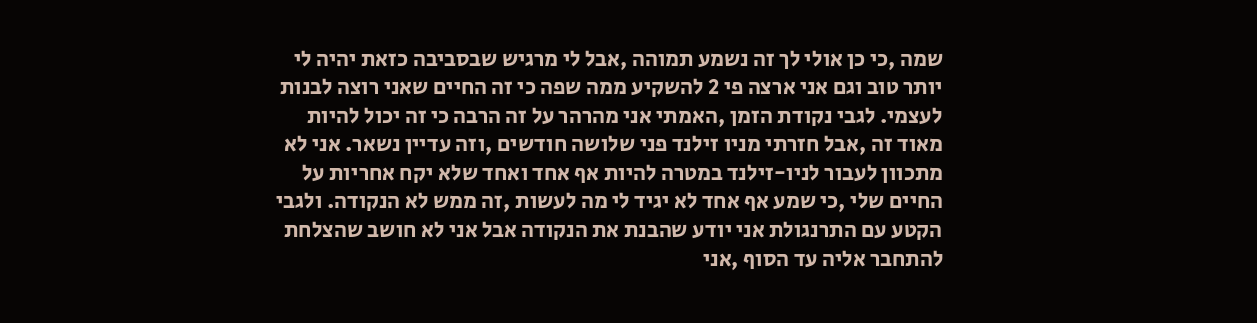שמה ,כי כן אולי לך זה נשמע תמוהה ,אבל לי מרגיש שבסביבה כזאת יהיה לי יותר טוב וגם אני ארצה פי 2 להשקיע ממה שפה כי זה החיים שאני רוצה לבנות לעצמי. לגבי נקודת הזמן ,האמתי אני מהרהר על זה הרבה כי זה יכול להיות מאוד זה ,אבל חזרתי מניו זילנד פני שלושה חודשים ,וזה עדיין נשאר. אני לא מתכוון לעבור לניו-זילנד במטרה להיות אף אחד ואחד שלא יקח אחריות על החיים שלי ,כי שמע אף אחד לא יגיד לי מה לעשות ,זה ממש לא הנקודה. ולגבי הקטע עם התרנגולת אני יודע שהבנת את הנקודה אבל אני לא חושב שהצלחת להתחבר אליה עד הסוף ,אני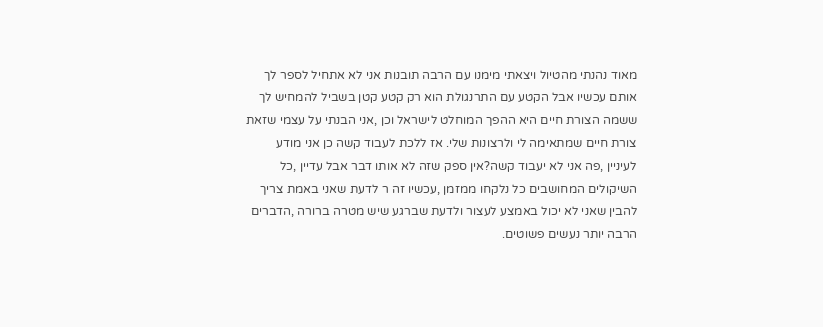מאוד נהנתי מהטיול ויצאתי מימנו עם הרבה תובנות אני לא אתחיל לספר לך אותם עכשיו אבל הקטע עם התרנגולת הוא רק קטע קטן בשביל להמחיש לך ששמה הצורת חיים היא ההפך המוחלט לישראל וכן ,אני הבנתי על עצמי שזאת צורת חיים שמתאימה לי ולרצונות שלי. אז ללכת לעבוד קשה כן אני מודע לעיניין ,פה אני לא יעבוד קשה?אין ספק שזה לא אותו דבר אבל עדיין ,כל השיקולים המחושבים כל נלקחו ממזמן ,עכשיו זה ר לדעת שאני באמת צריך להבין שאני לא יכול באמצע לעצור ולדעת שברגע שיש מטרה ברורה ,הדברים הרבה יותר נעשים פשוטים.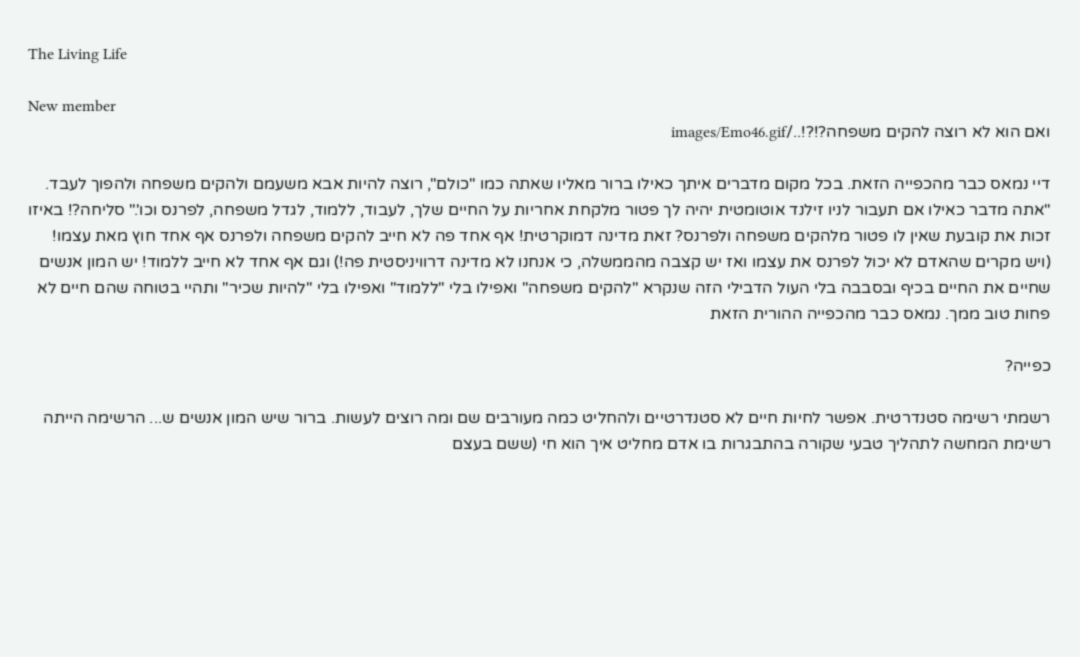The Living Life

New member
ואם הוא לא רוצה להקים משפחה?!?!../images/Emo46.gif

דיי נמאס כבר מהכפייה הזאת. בכל מקום מדברים איתך כאילו ברור מאליו שאתה כמו "כולם", רוצה להיות אבא משעמם ולהקים משפחה ולהפוך לעבד. "אתה מדבר כאילו אם תעבור לניו זילנד אוטומטית יהיה לך פטור מלקחת אחריות על החיים שלך, לעבוד, ללמוד, לגדל משפחה, לפרנס וכו'." סליחה?! באיזו זכות את קובעת שאין לו פטור מלהקים משפחה ולפרנס? זאת מדינה דמוקרטית! אף אחד פה לא חייב להקים משפחה ולפרנס אף אחד חוץ מאת עצמו! (ויש מקרים שהאדם לא יכול לפרנס את עצמו ואז יש קצבה מהממשלה, כי אנחנו לא מדינה דרוויניסטית פה!) וגם אף אחד לא חייב ללמוד! יש המון אנשים שחיים את החיים בכיף ובסבבה בלי העול הדבילי הזה שנקרא "להקים משפחה" ואפילו בלי "ללמוד" ואפילו בלי "להיות שכיר" ותהיי בטוחה שהם חיים לא פחות טוב ממך. נמאס כבר מהכפייה ההורית הזאת

כפייה?

רשמתי רשימה סטנדרטית. אפשר לחיות חיים לא סטנדרטיים ולהחליט כמה מעורבים שם ומה רוצים לעשות. ברור שיש המון אנשים ש... הרשימה הייתה רשימת המחשה לתהליך טבעי שקורה בהתבגרות בו אדם מחליט איך הוא חי (ששם בעצם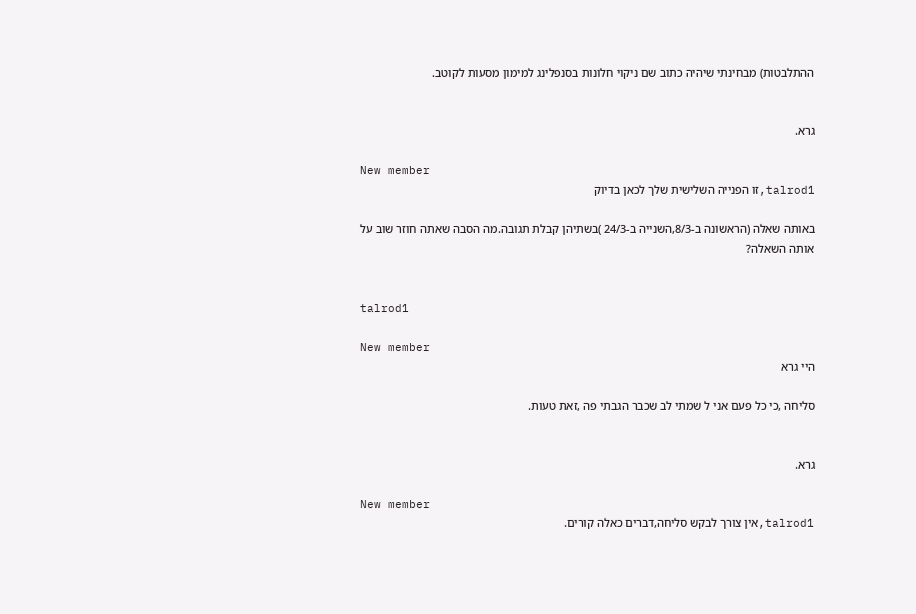ההתלבטות) מבחינתי שיהיה כתוב שם ניקוי חלונות בסנפלינג למימון מסעות לקוטב.


גרא.

New member
talrod1,זו הפנייה השלישית שלך לכאן בדיוק

באותה שאלה (הראשונה ב-8/3,השנייה ב-24/3 )בשתיהן קבלת תגובה.מה הסבה שאתה חוזר שוב על אותה השאלה?


talrod1

New member
היי גרא

סליחה ,כי כל פעם אני ל שמתי לב שכבר הגבתי פה ,זאת טעות.


גרא.

New member
talrod1,אין צורך לבקש סליחה,דברים כאלה קורים.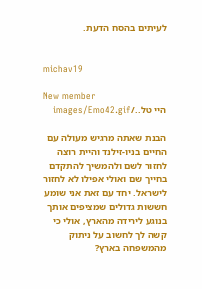לעיתים בהסח הדעת.


michav19

New member
היי טל../images/Emo42.gif

הבנת שאתה מרגיש מעולה עם החיים בניו-זילנד והיית רוצה לחזור לשם ולהמשיך להתקדם בחייך שם ואולי אפילו לא לחזור לישראל. יחד עם זאת אני שומע חששות גדולים שמציפים אותך בנוגע לירידה מהארץ, אולי כי קשה לך לחשוב על ניתוק מהמשפחה בארץ?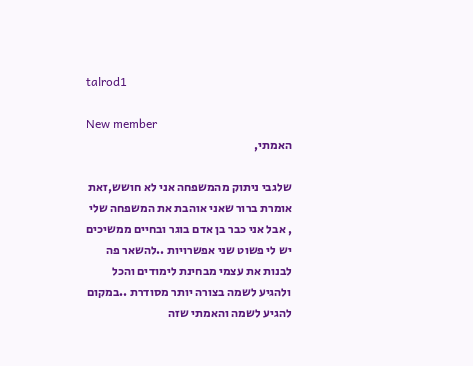talrod1

New member
האמתי,

שלגבי ניתוק מהמשפחה אני לא חושש,זאת אומרת ברור שאני אוהבת את המשפחה שלי , אבל אני כבר בן אדם בוגר ובחיים ממשיכים יש לי פשוט שני אפשרויות ..להשאר פה לבנות את עצמי מבחינת לימודים והכל ולהגיע לשמה בצורה יותר מסודרת ..במקום להגיע לשמה והאמתי שזה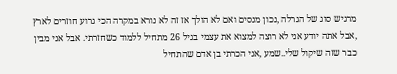מרגיש סוג של הגרלה ,נכון מנסים ואם לא הולך אז זה לא נורא במקרה הכי גרוע חוזרים לארץ ,אבל אתה יודע אני לא רוצה למצוא את עצמי בגיל 26 מתחיל ללמוד כשחזרתי. אבל אני מבין כבר שזה שיקול שלי..שמע ,אני הכרתי בן אדם שהתחיל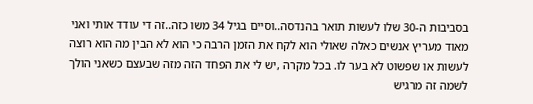בסביבות ה-30 שלו לעשות תואר בהנדסה..וסיים בגיל 34 משו כזה..זה די עודד אותי ואני מאוד מעריץ אנשים כאלה שאולי הוא לקח את הזמן הרבה כי הוא לא הבין מה הוא רוצה לעשות או שפשוט לא בער לו. בכל מקרה ,יש לי את הפחד הזה מזה שבעצם כשאני הולך לשמה זה מרגיש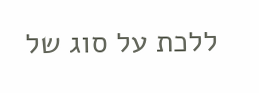ללכת על סוג של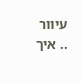עיוור .. איך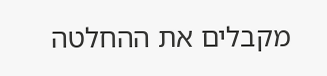מקבלים את ההחלטה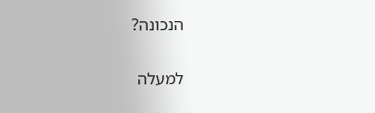הנכונה?

למעלה